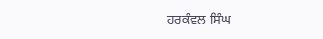ਹਰਕੰਵਲ ਸਿੰਘ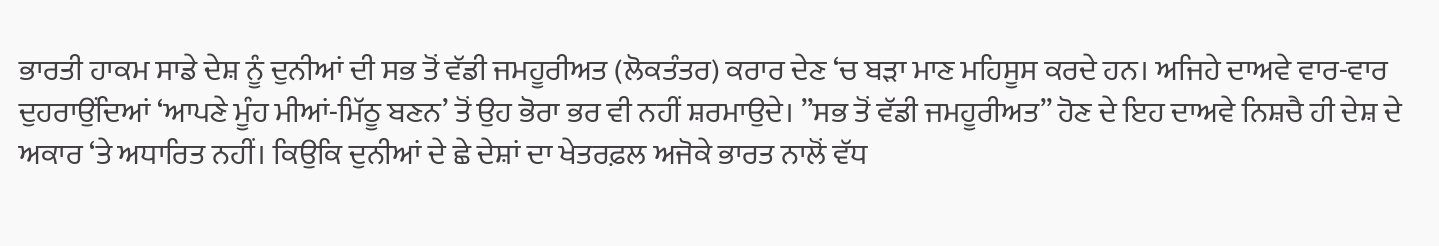ਭਾਰਤੀ ਹਾਕਮ ਸਾਡੇ ਦੇਸ਼ ਨੂੰ ਦੁਨੀਆਂ ਦੀ ਸਭ ਤੋਂ ਵੱਡੀ ਜਮਹੂਰੀਅਤ (ਲੋਕਤੰਤਰ) ਕਰਾਰ ਦੇਣ ‘ਚ ਬੜਾ ਮਾਣ ਮਹਿਸੂਸ ਕਰਦੇ ਹਨ। ਅਜਿਹੇ ਦਾਅਵੇ ਵਾਰ-ਵਾਰ ਦੁਹਰਾਉਂਦਿਆਂ ‘ਆਪਣੇ ਮੂੰਹ ਮੀਆਂ-ਮਿੱਠੂ ਬਣਨ’ ਤੋਂ ਉਹ ਭੋਰਾ ਭਰ ਵੀ ਨਹੀਂ ਸ਼ਰਮਾਉਦੇ। ”ਸਭ ਤੋਂ ਵੱਡੀ ਜਮਹੂਰੀਅਤ” ਹੋਣ ਦੇ ਇਹ ਦਾਅਵੇ ਨਿਸ਼ਚੈ ਹੀ ਦੇਸ਼ ਦੇ ਅਕਾਰ ‘ਤੇ ਅਧਾਰਿਤ ਨਹੀਂ। ਕਿਉਕਿ ਦੁਨੀਆਂ ਦੇ ਛੇ ਦੇਸ਼ਾਂ ਦਾ ਖੇਤਰਫ਼ਲ ਅਜੋਕੇ ਭਾਰਤ ਨਾਲੋਂ ਵੱਧ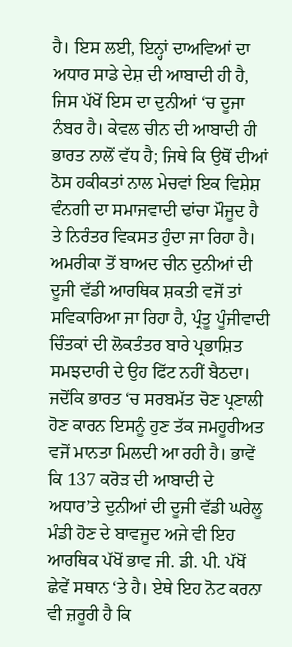ਹੈ। ਇਸ ਲਈ, ਇਨ੍ਹਾਂ ਦਾਅਵਿਆਂ ਦਾ ਅਧਾਰ ਸਾਡੇ ਦੇਸ਼ ਦੀ ਆਬਾਦੀ ਹੀ ਹੈ, ਜਿਸ ਪੱਖੋਂ ਇਸ ਦਾ ਦੁਨੀਆਂ ‘ਚ ਦੂਜਾ ਨੰਬਰ ਹੈ। ਕੇਵਲ ਚੀਨ ਦੀ ਆਬਾਦੀ ਹੀ ਭਾਰਤ ਨਾਲੋਂ ਵੱਧ ਹੈ; ਜਿਥੇ ਕਿ ਉਥੋਂ ਦੀਆਂ ਠੋਸ ਹਕੀਕਤਾਂ ਨਾਲ ਮੇਚਵਾਂ ਇਕ ਵਿਸ਼ੇਸ਼ ਵੰਨਗੀ ਦਾ ਸਮਾਜਵਾਦੀ ਢਾਂਚਾ ਮੌਜੂਦ ਹੈ ਤੇ ਨਿਰੰਤਰ ਵਿਕਸਤ ਹੁੰਦਾ ਜਾ ਰਿਹਾ ਹੈ। ਅਮਰੀਕਾ ਤੋਂ ਬਾਅਦ ਚੀਨ ਦੁਨੀਆਂ ਦੀ ਦੂਜੀ ਵੱਡੀ ਆਰਥਿਕ ਸ਼ਕਤੀ ਵਜੋਂ ਤਾਂ ਸਵਿਕਾਰਿਆ ਜਾ ਰਿਹਾ ਹੈ, ਪ੍ਰੰਤੂ ਪੂੰਜੀਵਾਦੀ ਚਿੰਤਕਾਂ ਦੀ ਲੋਕਤੰਤਰ ਬਾਰੇ ਪ੍ਰਭਾਸ਼ਿਤ ਸਮਝਦਾਰੀ ਦੇ ਉਹ ਫਿੱਟ ਨਹੀਂ ਬੈਠਦਾ। ਜਦੋਂਕਿ ਭਾਰਤ ‘ਚ ਸਰਬਮੱਤ ਚੋਣ ਪ੍ਰਣਾਲੀ ਹੋਣ ਕਾਰਨ ਇਸਨੂੰ ਹੁਣ ਤੱਕ ਜਮਹੂਰੀਅਤ ਵਜੋਂ ਮਾਨਤਾ ਮਿਲਦੀ ਆ ਰਹੀ ਹੈ। ਭਾਵੇਂ ਕਿ 137 ਕਰੋੜ ਦੀ ਆਬਾਦੀ ਦੇ ਅਧਾਰ’ਤੇ ਦੁਨੀਆਂ ਦੀ ਦੂਜੀ ਵੱਡੀ ਘਰੇਲੂ ਮੰਡੀ ਹੋਣ ਦੇ ਬਾਵਜੂਦ ਅਜੇ ਵੀ ਇਹ ਆਰਥਿਕ ਪੱਖੋਂ ਭਾਵ ਜੀ. ਡੀ. ਪੀ. ਪੱਖੋਂ ਛੇਵੇਂ ਸਥਾਨ ‘ਤੇ ਹੈ। ਏਥੇ ਇਹ ਨੋਟ ਕਰਨਾ ਵੀ ਜ਼ਰੂਰੀ ਹੈ ਕਿ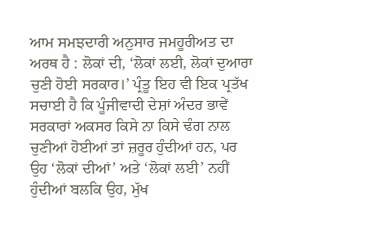ਆਮ ਸਮਝਦਾਰੀ ਅਨੁਸਾਰ ਜਮਹੂਰੀਅਤ ਦਾ ਅਰਥ ਹੈ : ਲੋਕਾਂ ਦੀ, ‘ਲੋਕਾਂ ਲਈ, ਲੋਕਾਂ ਦੁਆਰਾ ਚੁਣੀ ਹੋਈ ਸਰਕਾਰ।’ ਪ੍ਰੰਤੂ ਇਹ ਵੀ ਇਕ ਪ੍ਰਤੱਖ ਸਚਾਈ ਹੈ ਕਿ ਪੂੰਜੀਵਾਦੀ ਦੇਸ਼ਾਂ ਅੰਦਰ ਭਾਵੇਂ ਸਰਕਾਰਾਂ ਅਕਸਰ ਕਿਸੇ ਨਾ ਕਿਸੇ ਢੰਗ ਨਾਲ ਚੁਣੀਆਂ ਹੋਈਆਂ ਤਾਂ ਜ਼ਰੂਰ ਹੁੰਦੀਆਂ ਹਨ, ਪਰ ਉਹ ‘ਲੋਕਾਂ ਦੀਆਂ’ ਅਤੇ ‘ਲੋਕਾਂ ਲਈ’ ਨਹੀਂ ਹੁੰਦੀਆਂ ਬਲਕਿ ਉਹ, ਮੁੱਖ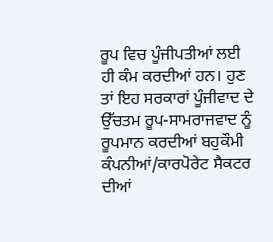ਰੂਪ ਵਿਚ ਪੂੰਜੀਪਤੀਆਂ ਲਈ ਹੀ ਕੰਮ ਕਰਦੀਆਂ ਹਨ। ਹੁਣ ਤਾਂ ਇਹ ਸਰਕਾਰਾਂ ਪੂੰਜੀਵਾਦ ਦੇ ਉੱਚਤਮ ਰੂਪ-ਸਾਮਰਾਜਵਾਦ ਨੂੰ ਰੂਪਮਾਨ ਕਰਦੀਆਂ ਬਹੁਕੌਮੀ ਕੰਪਨੀਆਂ/ਕਾਰਪੋਰੇਟ ਸੈਕਟਰ ਦੀਆਂ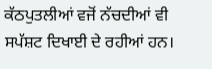ਕੱਠਪੁਤਲੀਆਂ ਵਜੋਂ ਨੱਚਦੀਆਂ ਵੀ ਸਪੱਸ਼ਟ ਦਿਖਾਈ ਦੇ ਰਹੀਆਂ ਹਨ।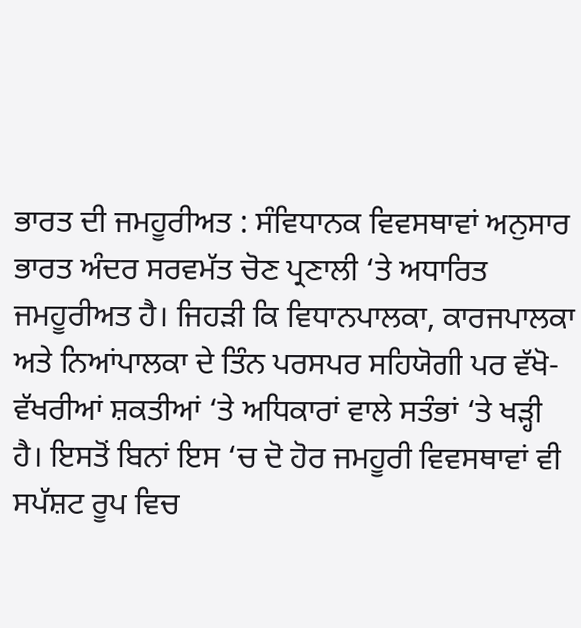ਭਾਰਤ ਦੀ ਜਮਹੂਰੀਅਤ : ਸੰਵਿਧਾਨਕ ਵਿਵਸਥਾਵਾਂ ਅਨੁਸਾਰ ਭਾਰਤ ਅੰਦਰ ਸਰਵਮੱਤ ਚੋਣ ਪ੍ਰਣਾਲੀ ‘ਤੇ ਅਧਾਰਿਤ ਜਮਹੂਰੀਅਤ ਹੈ। ਜਿਹੜੀ ਕਿ ਵਿਧਾਨਪਾਲਕਾ, ਕਾਰਜਪਾਲਕਾ ਅਤੇ ਨਿਆਂਪਾਲਕਾ ਦੇ ਤਿੰਨ ਪਰਸਪਰ ਸਹਿਯੋਗੀ ਪਰ ਵੱਖੋ-ਵੱਖਰੀਆਂ ਸ਼ਕਤੀਆਂ ‘ਤੇ ਅਧਿਕਾਰਾਂ ਵਾਲੇ ਸਤੰਭਾਂ ‘ਤੇ ਖੜ੍ਹੀ ਹੈ। ਇਸਤੋਂ ਬਿਨਾਂ ਇਸ ‘ਚ ਦੋ ਹੋਰ ਜਮਹੂਰੀ ਵਿਵਸਥਾਵਾਂ ਵੀ ਸਪੱਸ਼ਟ ਰੂਪ ਵਿਚ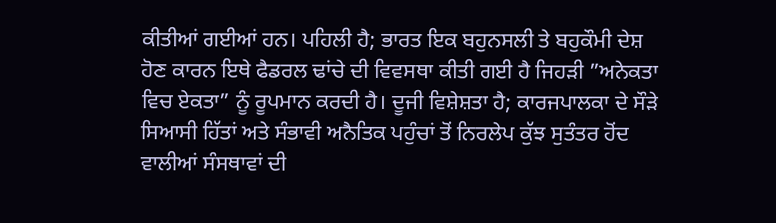ਕੀਤੀਆਂ ਗਈਆਂ ਹਨ। ਪਹਿਲੀ ਹੈ; ਭਾਰਤ ਇਕ ਬਹੁਨਸਲੀ ਤੇ ਬਹੁਕੌਮੀ ਦੇਸ਼ ਹੋਣ ਕਾਰਨ ਇਥੇ ਫੈਡਰਲ ਢਾਂਚੇ ਦੀ ਵਿਵਸਥਾ ਕੀਤੀ ਗਈ ਹੈ ਜਿਹੜੀ ”ਅਨੇਕਤਾ ਵਿਚ ਏਕਤਾ” ਨੂੰ ਰੂਪਮਾਨ ਕਰਦੀ ਹੈ। ਦੂਜੀ ਵਿਸ਼ੇਸ਼ਤਾ ਹੈ; ਕਾਰਜਪਾਲਕਾ ਦੇ ਸੌੜੇ ਸਿਆਸੀ ਹਿੱਤਾਂ ਅਤੇ ਸੰਭਾਵੀ ਅਨੈਤਿਕ ਪਹੁੰਚਾਂ ਤੋਂ ਨਿਰਲੇਪ ਕੁੱਝ ਸੁਤੰਤਰ ਹੋਂਦ ਵਾਲੀਆਂ ਸੰਸਥਾਵਾਂ ਦੀ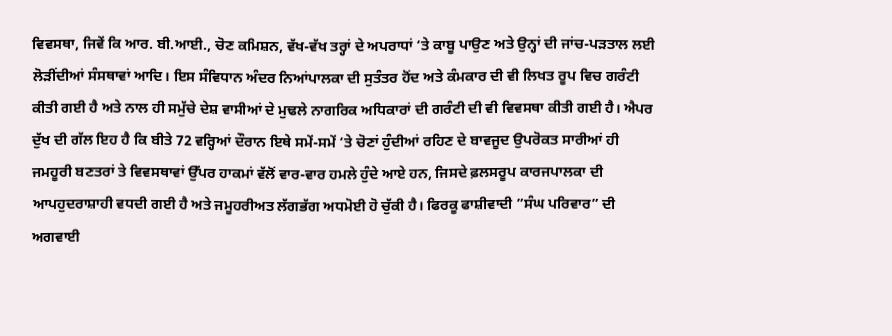ਵਿਵਸਥਾ, ਜਿਵੇਂ ਕਿ ਆਰ. ਬੀ.ਆਈ., ਚੋਣ ਕਮਿਸ਼ਨ, ਵੱਖ-ਵੱਖ ਤਰ੍ਹਾਂ ਦੇ ਅਪਰਾਧਾਂ ‘ਤੇ ਕਾਬੂ ਪਾਉਣ ਅਤੇ ਉਨ੍ਹਾਂ ਦੀ ਜਾਂਚ-ਪੜਤਾਲ ਲਈ ਲੋੜੀਂਦੀਆਂ ਸੰਸਥਾਵਾਂ ਆਦਿ। ਇਸ ਸੰਵਿਧਾਨ ਅੰਦਰ ਨਿਆਂਪਾਲਕਾ ਦੀ ਸੁਤੰਤਰ ਹੋਂਦ ਅਤੇ ਕੰਮਕਾਰ ਦੀ ਵੀ ਲਿਖਤ ਰੂਪ ਵਿਚ ਗਰੰਟੀ ਕੀਤੀ ਗਈ ਹੈ ਅਤੇ ਨਾਲ ਹੀ ਸਮੁੱਚੇ ਦੇਸ਼ ਵਾਸੀਆਂ ਦੇ ਮੁਢਲੇ ਨਾਗਰਿਕ ਅਧਿਕਾਰਾਂ ਦੀ ਗਰੰਟੀ ਦੀ ਵੀ ਵਿਵਸਥਾ ਕੀਤੀ ਗਈ ਹੈ। ਐਪਰ ਦੁੱਖ ਦੀ ਗੱਲ ਇਹ ਹੈ ਕਿ ਬੀਤੇ 72 ਵਰ੍ਹਿਆਂ ਦੌਰਾਨ ਇਥੇ ਸਮੇਂ-ਸਮੇਂ ‘ਤੇ ਚੋਣਾਂ ਹੁੰਦੀਆਂ ਰਹਿਣ ਦੇ ਬਾਵਜੂਦ ਉਪਰੋਕਤ ਸਾਰੀਆਂ ਹੀ ਜਮਹੂਰੀ ਬਣਤਰਾਂ ਤੇ ਵਿਵਸਥਾਵਾਂ ਉੱਪਰ ਹਾਕਮਾਂ ਵੱਲੋਂ ਵਾਰ-ਵਾਰ ਹਮਲੇ ਹੁੰਦੇ ਆਏ ਹਨ, ਜਿਸਦੇ ਫ਼ਲਸਰੂਪ ਕਾਰਜਪਾਲਕਾ ਦੀ ਆਪਹੁਦਰਾਸ਼ਾਹੀ ਵਧਦੀ ਗਈ ਹੈ ਅਤੇ ਜਮੂਹਰੀਅਤ ਲੱਗਭੱਗ ਅਧਮੋਈ ਹੋ ਚੁੱਕੀ ਹੈ। ਫਿਰਕੂ ਫਾਸ਼ੀਵਾਦੀ ”ਸੰਘ ਪਰਿਵਾਰ” ਦੀ ਅਗਵਾਈ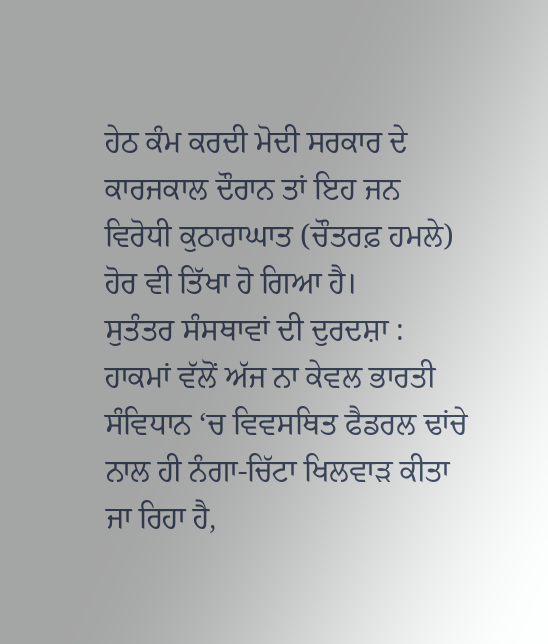ਹੇਠ ਕੰਮ ਕਰਦੀ ਮੋਦੀ ਸਰਕਾਰ ਦੇ ਕਾਰਜਕਾਲ ਦੌਰਾਨ ਤਾਂ ਇਹ ਜਨ ਵਿਰੋਧੀ ਕੁਠਾਰਾਘਾਤ (ਚੌਤਰਫ਼ ਹਮਲੇ) ਹੋਰ ਵੀ ਤਿੱਖਾ ਹੋ ਗਿਆ ਹੈ।
ਸੁਤੰਤਰ ਸੰਸਥਾਵਾਂ ਦੀ ਦੁਰਦਸ਼ਾ : ਹਾਕਮਾਂ ਵੱਲੋਂ ਅੱਜ ਨਾ ਕੇਵਲ ਭਾਰਤੀ ਸੰਵਿਧਾਨ ‘ਚ ਵਿਵਸਥਿਤ ਫੈਡਰਲ ਢਾਂਚੇ ਨਾਲ ਹੀ ਨੰਗਾ-ਚਿੱਟਾ ਖਿਲਵਾੜ ਕੀਤਾ ਜਾ ਰਿਹਾ ਹੈ,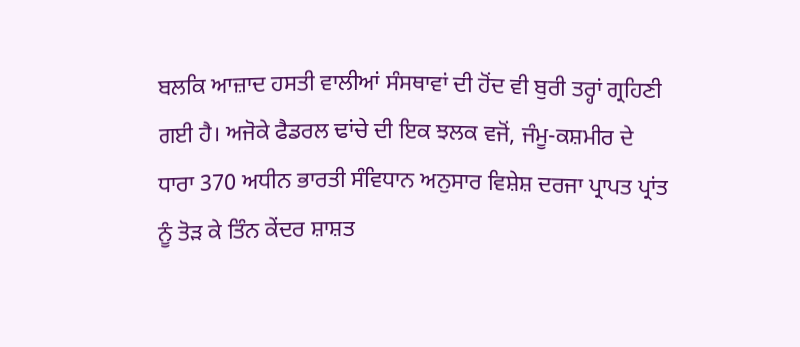ਬਲਕਿ ਆਜ਼ਾਦ ਹਸਤੀ ਵਾਲੀਆਂ ਸੰਸਥਾਵਾਂ ਦੀ ਹੋਂਦ ਵੀ ਬੁਰੀ ਤਰ੍ਹਾਂ ਗ੍ਰਹਿਣੀ ਗਈ ਹੈ। ਅਜੋਕੇ ਫੈਡਰਲ ਢਾਂਚੇ ਦੀ ਇਕ ਝਲਕ ਵਜੋਂ, ਜੰਮੂ-ਕਸ਼ਮੀਰ ਦੇ ਧਾਰਾ 370 ਅਧੀਨ ਭਾਰਤੀ ਸੰਵਿਧਾਨ ਅਨੁਸਾਰ ਵਿਸ਼ੇਸ਼ ਦਰਜਾ ਪ੍ਰਾਪਤ ਪ੍ਰਾਂਤ ਨੂੰ ਤੋੜ ਕੇ ਤਿੰਨ ਕੇਂਦਰ ਸ਼ਾਸ਼ਤ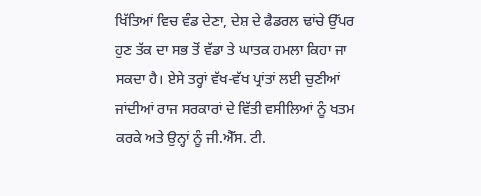ਖਿੱਤਿਆਂ ਵਿਚ ਵੰਡ ਦੇਣਾ, ਦੇਸ਼ ਦੇ ਫੈਡਰਲ ਢਾਂਚੇ ਉੱਪਰ ਹੁਣ ਤੱਕ ਦਾ ਸਭ ਤੋਂ ਵੱਡਾ ਤੇ ਘਾਤਕ ਹਮਲਾ ਕਿਹਾ ਜਾ ਸਕਦਾ ਹੈ। ਏਸੇ ਤਰ੍ਹਾਂ ਵੱਖ-ਵੱਖ ਪ੍ਰਾਂਤਾਂ ਲਈ ਚੁਣੀਆਂ ਜਾਂਦੀਆਂ ਰਾਜ ਸਰਕਾਰਾਂ ਦੇ ਵਿੱਤੀ ਵਸੀਲਿਆਂ ਨੂੰ ਖਤਮ ਕਰਕੇ ਅਤੇ ਉਨ੍ਹਾਂ ਨੂੰ ਜੀ.ਐੱਸ. ਟੀ.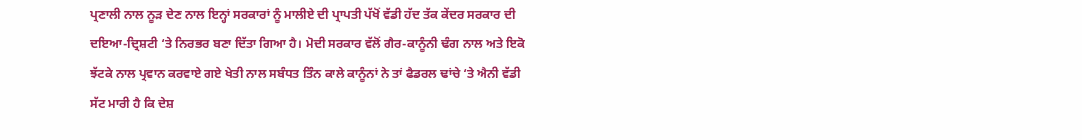ਪ੍ਰਣਾਲੀ ਨਾਲ ਨੂੜ ਦੇਣ ਨਾਲ ਇਨ੍ਹਾਂ ਸਰਕਾਰਾਂ ਨੂੰ ਮਾਲੀਏ ਦੀ ਪ੍ਰਾਪਤੀ ਪੱਖੋਂ ਵੱਡੀ ਹੱਦ ਤੱਕ ਕੇਂਦਰ ਸਰਕਾਰ ਦੀ ਦਇਆ-ਦ੍ਰਿਸ਼ਟੀ ‘ਤੇ ਨਿਰਭਰ ਬਣਾ ਦਿੱਤਾ ਗਿਆ ਹੈ। ਮੋਦੀ ਸਰਕਾਰ ਵੱਲੋਂ ਗੈਰ-ਕਾਨੂੰਨੀ ਢੰਗ ਨਾਲ ਅਤੇ ਇਕੋ ਝੱਟਕੇ ਨਾਲ ਪ੍ਰਵਾਨ ਕਰਵਾਏ ਗਏ ਖੇਤੀ ਨਾਲ ਸਬੰਧਤ ਤਿੰਨ ਕਾਲੇ ਕਾਨੂੰਨਾਂ ਨੇ ਤਾਂ ਫੈਡਰਲ ਢਾਂਚੇ ‘ਤੇ ਐਨੀ ਵੱਡੀ ਸੱਟ ਮਾਰੀ ਹੈ ਕਿ ਦੇਸ਼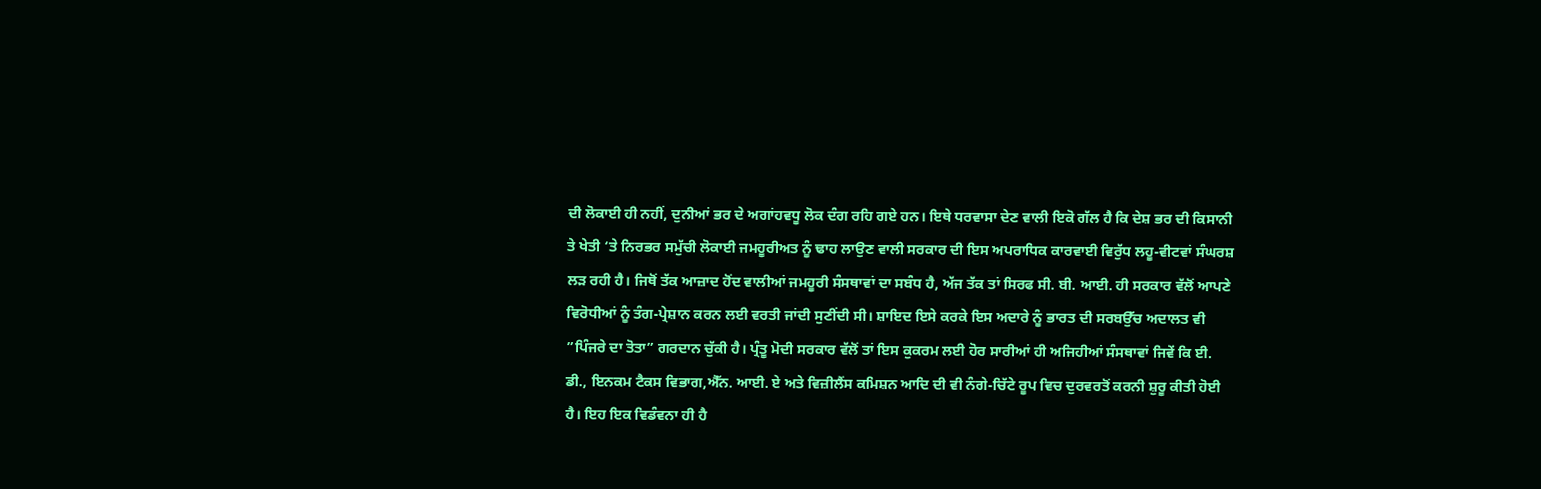ਦੀ ਲੋਕਾਈ ਹੀ ਨਹੀਂ, ਦੁਨੀਆਂ ਭਰ ਦੇ ਅਗਾਂਹਵਧੂ ਲੋਕ ਦੰਗ ਰਹਿ ਗਏ ਹਨ। ਇਥੇ ਧਰਵਾਸਾ ਦੇਣ ਵਾਲੀ ਇਕੋ ਗੱਲ ਹੈ ਕਿ ਦੇਸ਼ ਭਰ ਦੀ ਕਿਸਾਨੀ ਤੇ ਖੇਤੀ ‘ਤੇ ਨਿਰਭਰ ਸਮੁੱਚੀ ਲੋਕਾਈ ਜਮਹੂਰੀਅਤ ਨੂੰ ਢਾਹ ਲਾਉਣ ਵਾਲੀ ਸਰਕਾਰ ਦੀ ਇਸ ਅਪਰਾਧਿਕ ਕਾਰਵਾਈ ਵਿਰੁੱਧ ਲਹੂ-ਵੀਟਵਾਂ ਸੰਘਰਸ਼ ਲੜ ਰਹੀ ਹੈ। ਜਿਥੋਂ ਤੱਕ ਆਜ਼ਾਦ ਹੋਂਦ ਵਾਲੀਆਂ ਜਮਹੂਰੀ ਸੰਸਥਾਵਾਂ ਦਾ ਸਬੰਧ ਹੈ, ਅੱਜ ਤੱਕ ਤਾਂ ਸਿਰਫ ਸੀ. ਬੀ. ਆਈ. ਹੀ ਸਰਕਾਰ ਵੱਲੋਂ ਆਪਣੇ ਵਿਰੋਧੀਆਂ ਨੂੰ ਤੰਗ-ਪ੍ਰੇਸ਼ਾਨ ਕਰਨ ਲਈ ਵਰਤੀ ਜਾਂਦੀ ਸੁਣੀਂਦੀ ਸੀ। ਸ਼ਾਇਦ ਇਸੇ ਕਰਕੇ ਇਸ ਅਦਾਰੇ ਨੂੰ ਭਾਰਤ ਦੀ ਸਰਬਉੱਚ ਅਦਾਲਤ ਵੀ ”ਪਿੰਜਰੇ ਦਾ ਤੋਤਾ” ਗਰਦਾਨ ਚੁੱਕੀ ਹੈ। ਪ੍ਰੰਤੂ ਮੋਦੀ ਸਰਕਾਰ ਵੱਲੋਂ ਤਾਂ ਇਸ ਕੁਕਰਮ ਲਈ ਹੋਰ ਸਾਰੀਆਂ ਹੀ ਅਜਿਹੀਆਂ ਸੰਸਥਾਵਾਂ ਜਿਵੇਂ ਕਿ ਈ. ਡੀ., ਇਨਕਮ ਟੈਕਸ ਵਿਭਾਗ,ਐੱਨ. ਆਈ. ਏ ਅਤੇ ਵਿਜ਼ੀਲੈਂਸ ਕਮਿਸ਼ਨ ਆਦਿ ਦੀ ਵੀ ਨੰਗੇ-ਚਿੱਟੇ ਰੂਪ ਵਿਚ ਦੁਰਵਰਤੋਂ ਕਰਨੀ ਸ਼ੁਰੂ ਕੀਤੀ ਹੋਈ ਹੈ। ਇਹ ਇਕ ਵਿਡੰਵਨਾ ਹੀ ਹੈ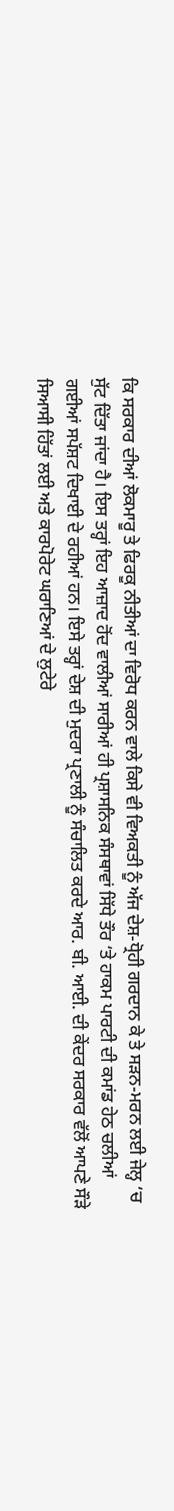ਕਿ ਸਰਕਾਰ ਦੀਆਂ ਲੋਕਮਾਰੂ ਤੇ ਫਿਰਕੂ ਨੀਤੀਆਂ ਦਾ ਵਿਰੋਧ ਕਰਨ ਵਾਲੇ ਕਿਸੇ ਵੀ ਵਿਅਕਤੀ ਨੂੰ ਅੱਜ ਦੇਸ਼-ਧ੍ਰੋਹੀ ਗਰਦਾਨ ਕੇ ਤੇ ਸੜਨ-ਮਰਨ ਲਈ ਜੇਲ੍ਹ ‘ਚ ਸੁੱਟ ਦਿੱਤਾ ਜਾਂਦਾ ਹੈ। ਇਸ ਤਰ੍ਹਾਂ ਇਹ ਆਜ਼ਾਦ ਹੋਂਦ ਵਾਲੀਆਂ ਸਾਰੀਆਂ ਹੀ ਪ੍ਰਸ਼ਾਸਨਿਕ ਸੰਸਥਾਵਾਂ ਸਿੱਧੇ ਤੌਰ ‘ਤੇ ਹਾਕਮ ਪਾਰਟੀ ਦੀ ਕਮਾਂਡ ਹੇਠ ਚਲੀਆਂ ਗਈਆਂ ਸਪੱਸ਼ਟ ਦਿਖਾਈ ਦੇ ਰਹੀਆਂ ਹਨ। ਇਸੇ ਤਰ੍ਹਾਂ ਦੇਸ਼ ਦੀ ਮੁਦਰਾ ਪ੍ਰਣਾਲੀ ਨੂੰ ਸੰਚਾਲਿਤ ਕਰਦੇ ਆਰ. ਬੀ. ਆਈ. ਦੀ ਕੇਂਦਰ ਸਰਕਾਰ ਵੱਲੋਂ ਆਪਣੇ ਸੌੜੇ ਸਿਆਸੀ ਹਿੱਤਾਂ ਲਈ ਅਤੇ ਕਾਰਪੋਰੇਟ ਘਰਾਣਿਆਂ ਦੇ ਲੁਟੇਰੇ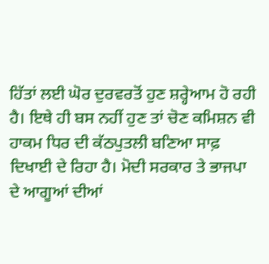ਹਿੱਤਾਂ ਲਈ ਘੋਰ ਦੁਰਵਰਤੋਂ ਹੁਣ ਸ਼ਰ੍ਹੇਆਮ ਹੋ ਰਹੀ ਹੈ। ਇਥੇ ਹੀ ਬਸ ਨਹੀਂ ਹੁਣ ਤਾਂ ਚੋਣ ਕਮਿਸ਼ਨ ਵੀ ਹਾਕਮ ਧਿਰ ਦੀ ਕੱਠਪੁਤਲੀ ਬਣਿਆ ਸਾਫ਼ ਦਿਖਾਈ ਦੇ ਰਿਹਾ ਹੈ। ਮੋਦੀ ਸਰਕਾਰ ਤੇ ਭਾਜਪਾ ਦੇ ਆਗੂਆਂ ਦੀਆਂ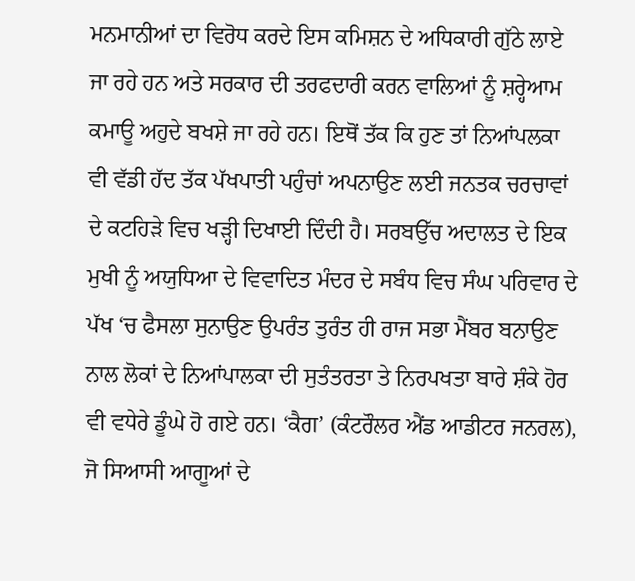ਮਨਮਾਨੀਆਂ ਦਾ ਵਿਰੋਧ ਕਰਦੇ ਇਸ ਕਮਿਸ਼ਨ ਦੇ ਅਧਿਕਾਰੀ ਗੁੱਠੇ ਲਾਏ ਜਾ ਰਹੇ ਹਨ ਅਤੇ ਸਰਕਾਰ ਦੀ ਤਰਫਦਾਰੀ ਕਰਨ ਵਾਲਿਆਂ ਨੂੰ ਸ਼ਰ੍ਹੇਆਮ ਕਮਾਊ ਅਹੁਦੇ ਬਖਸ਼ੇ ਜਾ ਰਹੇ ਹਨ। ਇਥੋਂ ਤੱਕ ਕਿ ਹੁਣ ਤਾਂ ਨਿਆਂਪਲਕਾ ਵੀ ਵੱਡੀ ਹੱਦ ਤੱਕ ਪੱਖਪਾਤੀ ਪਹੁੰਚਾਂ ਅਪਨਾਉਣ ਲਈ ਜਨਤਕ ਚਰਚਾਵਾਂ ਦੇ ਕਟਹਿੜੇ ਵਿਚ ਖੜ੍ਹੀ ਦਿਖਾਈ ਦਿੰਦੀ ਹੈ। ਸਰਬਉੱਚ ਅਦਾਲਤ ਦੇ ਇਕ ਮੁਖੀ ਨੂੰ ਅਯੁਧਿਆ ਦੇ ਵਿਵਾਦਿਤ ਮੰਦਰ ਦੇ ਸਬੰਧ ਵਿਚ ਸੰਘ ਪਰਿਵਾਰ ਦੇ ਪੱਖ ‘ਚ ਫੈਸਲਾ ਸੁਨਾਉਣ ਉਪਰੰਤ ਤੁਰੰਤ ਹੀ ਰਾਜ ਸਭਾ ਮੈਂਬਰ ਬਨਾਉਣ ਨਾਲ ਲੋਕਾਂ ਦੇ ਨਿਆਂਪਾਲਕਾ ਦੀ ਸੁਤੰਤਰਤਾ ਤੇ ਨਿਰਪਖਤਾ ਬਾਰੇ ਸ਼ੰਕੇ ਹੋਰ ਵੀ ਵਧੇਰੇ ਡੂੰਘੇ ਹੋ ਗਏ ਹਨ। ‘ਕੈਗ’ (ਕੰਟਰੌਲਰ ਐਂਡ ਆਡੀਟਰ ਜਨਰਲ), ਜੋ ਸਿਆਸੀ ਆਗੂਆਂ ਦੇ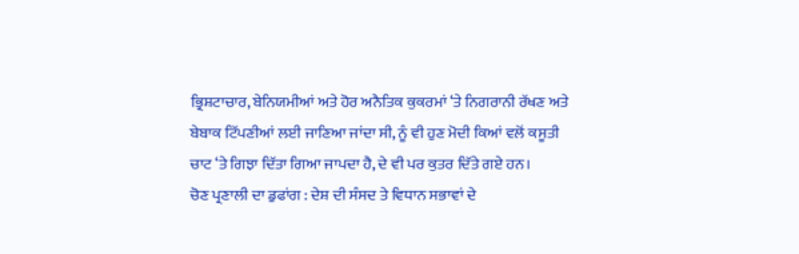ਭ੍ਰਿਸ਼ਟਾਚਾਰ, ਬੇਨਿਯਮੀਆਂ ਅਤੇ ਹੋਰ ਅਨੈਤਿਕ ਕੁਕਰਮਾਂ ‘ਤੇ ਨਿਗਰਾਨੀ ਰੱਖਣ ਅਤੇ ਬੇਬਾਕ ਟਿੱਪਣੀਆਂ ਲਈ ਜਾਣਿਆ ਜਾਂਦਾ ਸੀ, ਨੂੰ ਵੀ ਹੁਣ ਮੋਦੀ ਕਿਆਂ ਵਲੋਂ ਕਸੂਤੀ ਚਾਟ ‘ਤੇ ਗਿਝਾ ਦਿੱਤਾ ਗਿਆ ਜਾਪਦਾ ਹੈ, ਦੇ ਵੀ ਪਰ ਕੁਤਰ ਦਿੱਤੇ ਗਏ ਹਨ।
ਚੋਣ ਪ੍ਰਣਾਲੀ ਦਾ ਡੁਫਾਂਗ : ਦੇਸ਼ ਦੀ ਸੰਸਦ ਤੇ ਵਿਧਾਨ ਸਭਾਵਾਂ ਦੇ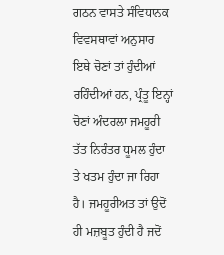ਗਠਨ ਵਾਸਤੇ ਸੰਵਿਧਾਨਕ ਵਿਵਸਥਾਵਾਂ ਅਨੁਸਾਰ ਇਥੇ ਚੋਣਾਂ ਤਾਂ ਹੁੰਦੀਆਂ ਰਹਿੰਦੀਆਂ ਹਨ, ਪ੍ਰੰਤੂ ਇਨ੍ਹਾਂ ਚੋਣਾਂ ਅੰਦਰਲਾ ਜਮਹੂਰੀ ਤੱਤ ਨਿਰੰਤਰ ਧੂਮਲ ਹੁੰਦਾ ਤੇ ਖਤਮ ਹੁੰਦਾ ਜਾ ਰਿਹਾ ਹੈ। ਜਮਹੂਰੀਅਤ ਤਾਂ ਉਦੋਂ ਹੀ ਮਜ਼ਬੂਤ ਹੁੰਦੀ ਹੈ ਜਦੋਂ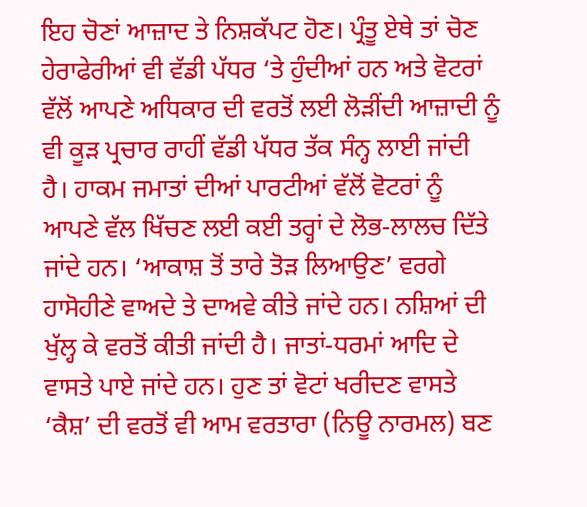ਇਹ ਚੋਣਾਂ ਆਜ਼ਾਦ ਤੇ ਨਿਸ਼ਕੱਪਟ ਹੋਣ। ਪ੍ਰੰਤੂ ਏਥੇ ਤਾਂ ਚੋਣ ਹੇਰਾਫੇਰੀਆਂ ਵੀ ਵੱਡੀ ਪੱਧਰ ‘ਤੇ ਹੁੰਦੀਆਂ ਹਨ ਅਤੇ ਵੋਟਰਾਂ ਵੱਲੋਂ ਆਪਣੇ ਅਧਿਕਾਰ ਦੀ ਵਰਤੋਂ ਲਈ ਲੋੜੀਂਦੀ ਆਜ਼ਾਦੀ ਨੂੰ ਵੀ ਕੂੜ ਪ੍ਰਚਾਰ ਰਾਹੀਂ ਵੱਡੀ ਪੱਧਰ ਤੱਕ ਸੰਨ੍ਹ ਲਾਈ ਜਾਂਦੀ ਹੈ। ਹਾਕਮ ਜਮਾਤਾਂ ਦੀਆਂ ਪਾਰਟੀਆਂ ਵੱਲੋਂ ਵੋਟਰਾਂ ਨੂੰ ਆਪਣੇ ਵੱਲ ਖਿੱਚਣ ਲਈ ਕਈ ਤਰ੍ਹਾਂ ਦੇ ਲੋਭ-ਲਾਲਚ ਦਿੱਤੇ ਜਾਂਦੇ ਹਨ। ‘ਆਕਾਸ਼ ਤੋਂ ਤਾਰੇ ਤੋੜ ਲਿਆਉਣ’ ਵਰਗੇ ਹਾਸੋਹੀਣੇ ਵਾਅਦੇ ਤੇ ਦਾਅਵੇ ਕੀਤੇ ਜਾਂਦੇ ਹਨ। ਨਸ਼ਿਆਂ ਦੀ ਖੁੱਲ੍ਹ ਕੇ ਵਰਤੋਂ ਕੀਤੀ ਜਾਂਦੀ ਹੈ। ਜਾਤਾਂ-ਧਰਮਾਂ ਆਦਿ ਦੇ ਵਾਸਤੇ ਪਾਏ ਜਾਂਦੇ ਹਨ। ਹੁਣ ਤਾਂ ਵੋਟਾਂ ਖਰੀਦਣ ਵਾਸਤੇ ‘ਕੈਸ਼’ ਦੀ ਵਰਤੋਂ ਵੀ ਆਮ ਵਰਤਾਰਾ (ਨਿਊ ਨਾਰਮਲ) ਬਣ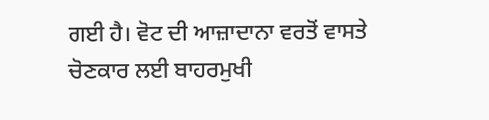ਗਈ ਹੈ। ਵੋਟ ਦੀ ਆਜ਼ਾਦਾਨਾ ਵਰਤੋਂ ਵਾਸਤੇ ਚੋਣਕਾਰ ਲਈ ਬਾਹਰਮੁਖੀ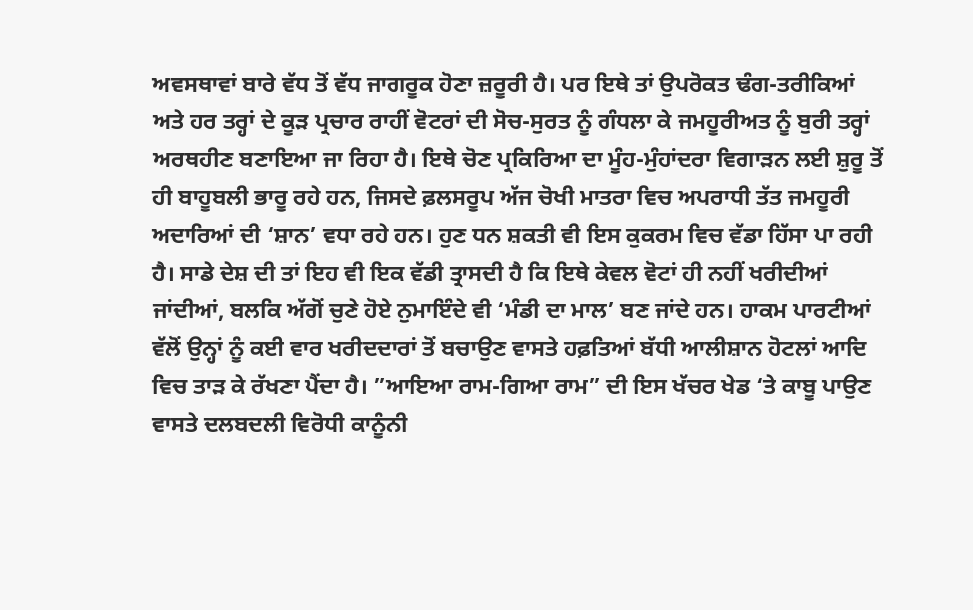ਅਵਸਥਾਵਾਂ ਬਾਰੇ ਵੱਧ ਤੋਂ ਵੱਧ ਜਾਗਰੂਕ ਹੋਣਾ ਜ਼ਰੂਰੀ ਹੈ। ਪਰ ਇਥੇ ਤਾਂ ਉਪਰੋਕਤ ਢੰਗ-ਤਰੀਕਿਆਂ ਅਤੇ ਹਰ ਤਰ੍ਹਾਂ ਦੇ ਕੂੜ ਪ੍ਰਚਾਰ ਰਾਹੀਂ ਵੋਟਰਾਂ ਦੀ ਸੋਚ-ਸੁਰਤ ਨੂੰ ਗੰਧਲਾ ਕੇ ਜਮਹੂਰੀਅਤ ਨੂੰ ਬੁਰੀ ਤਰ੍ਹਾਂ ਅਰਥਹੀਣ ਬਣਾਇਆ ਜਾ ਰਿਹਾ ਹੈ। ਇਥੇ ਚੋਣ ਪ੍ਰਕਿਰਿਆ ਦਾ ਮੂੰਹ-ਮੁੰਹਾਂਦਰਾ ਵਿਗਾੜਨ ਲਈ ਸ਼ੁਰੂ ਤੋਂ ਹੀ ਬਾਹੂਬਲੀ ਭਾਰੂ ਰਹੇ ਹਨ, ਜਿਸਦੇ ਫ਼ਲਸਰੂਪ ਅੱਜ ਚੋਖੀ ਮਾਤਰਾ ਵਿਚ ਅਪਰਾਧੀ ਤੱਤ ਜਮਹੂਰੀ ਅਦਾਰਿਆਂ ਦੀ ‘ਸ਼ਾਨ’ ਵਧਾ ਰਹੇ ਹਨ। ਹੁਣ ਧਨ ਸ਼ਕਤੀ ਵੀ ਇਸ ਕੁਕਰਮ ਵਿਚ ਵੱਡਾ ਹਿੱਸਾ ਪਾ ਰਹੀ ਹੈ। ਸਾਡੇ ਦੇਸ਼ ਦੀ ਤਾਂ ਇਹ ਵੀ ਇਕ ਵੱਡੀ ਤ੍ਰਾਸਦੀ ਹੈ ਕਿ ਇਥੇ ਕੇਵਲ ਵੋਟਾਂ ਹੀ ਨਹੀਂ ਖਰੀਦੀਆਂ ਜਾਂਦੀਆਂ, ਬਲਕਿ ਅੱਗੋਂ ਚੁਣੇ ਹੋਏ ਨੁਮਾਇੰਦੇ ਵੀ ‘ਮੰਡੀ ਦਾ ਮਾਲ’ ਬਣ ਜਾਂਦੇ ਹਨ। ਹਾਕਮ ਪਾਰਟੀਆਂ ਵੱਲੋਂ ਉਨ੍ਹਾਂ ਨੂੰ ਕਈ ਵਾਰ ਖਰੀਦਦਾਰਾਂ ਤੋਂ ਬਚਾਉਣ ਵਾਸਤੇ ਹਫ਼ਤਿਆਂ ਬੱਧੀ ਆਲੀਸ਼ਾਨ ਹੋਟਲਾਂ ਆਦਿ ਵਿਚ ਤਾੜ ਕੇ ਰੱਖਣਾ ਪੈਂਦਾ ਹੈ। ”ਆਇਆ ਰਾਮ-ਗਿਆ ਰਾਮ” ਦੀ ਇਸ ਖੱਚਰ ਖੇਡ ‘ਤੇ ਕਾਬੂ ਪਾਉਣ ਵਾਸਤੇ ਦਲਬਦਲੀ ਵਿਰੋਧੀ ਕਾਨੂੰਨੀ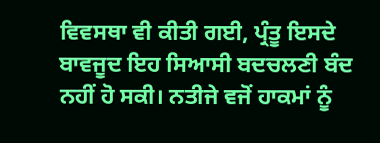ਵਿਵਸਥਾ ਵੀ ਕੀਤੀ ਗਈ, ਪ੍ਰੰਤੂ ਇਸਦੇ ਬਾਵਜੂਦ ਇਹ ਸਿਆਸੀ ਬਦਚਲਣੀ ਬੰਦ ਨਹੀਂ ਹੋ ਸਕੀ। ਨਤੀਜੇ ਵਜੋਂ ਹਾਕਮਾਂ ਨੂੰ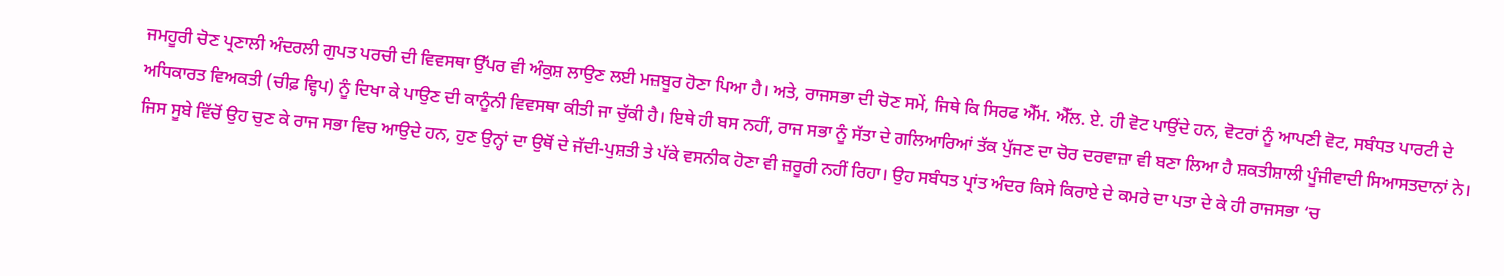ਜਮਹੂਰੀ ਚੋਣ ਪ੍ਰਣਾਲੀ ਅੰਦਰਲੀ ਗੁਪਤ ਪਰਚੀ ਦੀ ਵਿਵਸਥਾ ਉੱਪਰ ਵੀ ਅੰਕੁਸ਼ ਲਾਉਣ ਲਈ ਮਜ਼ਬੂਰ ਹੋਣਾ ਪਿਆ ਹੈ। ਅਤੇ, ਰਾਜਸਭਾ ਦੀ ਚੋਣ ਸਮੇਂ, ਜਿਥੇ ਕਿ ਸਿਰਫ ਐੱਮ. ਐੱਲ. ਏ. ਹੀ ਵੋਟ ਪਾਉਂਦੇ ਹਨ, ਵੋਟਰਾਂ ਨੂੰ ਆਪਣੀ ਵੋਟ, ਸਬੰਧਤ ਪਾਰਟੀ ਦੇ ਅਧਿਕਾਰਤ ਵਿਅਕਤੀ (ਚੀਫ਼ ਵ੍ਹਿਪ) ਨੂੰ ਦਿਖਾ ਕੇ ਪਾਉਣ ਦੀ ਕਾਨੂੰਨੀ ਵਿਵਸਥਾ ਕੀਤੀ ਜਾ ਚੁੱਕੀ ਹੈ। ਇਥੇ ਹੀ ਬਸ ਨਹੀਂ, ਰਾਜ ਸਭਾ ਨੂੰ ਸੱਤਾ ਦੇ ਗਲਿਆਰਿਆਂ ਤੱਕ ਪੁੱਜਣ ਦਾ ਚੋਰ ਦਰਵਾਜ਼ਾ ਵੀ ਬਣਾ ਲਿਆ ਹੈ ਸ਼ਕਤੀਸ਼ਾਲੀ ਪੂੰਜੀਵਾਦੀ ਸਿਆਸਤਦਾਨਾਂ ਨੇ। ਜਿਸ ਸੂਬੇ ਵਿੱਚੋਂ ਉਹ ਚੁਣ ਕੇ ਰਾਜ ਸਭਾ ਵਿਚ ਆਉਦੇ ਹਨ, ਹੁਣ ਉਨ੍ਹਾਂ ਦਾ ਉਥੋਂ ਦੇ ਜੱਦੀ-ਪੁਸ਼ਤੀ ਤੇ ਪੱਕੇ ਵਸਨੀਕ ਹੋਣਾ ਵੀ ਜ਼ਰੂਰੀ ਨਹੀਂ ਰਿਹਾ। ਉਹ ਸਬੰਧਤ ਪ੍ਰਾਂਤ ਅੰਦਰ ਕਿਸੇ ਕਿਰਾਏ ਦੇ ਕਮਰੇ ਦਾ ਪਤਾ ਦੇ ਕੇ ਹੀ ਰਾਜਸਭਾ ‘ਚ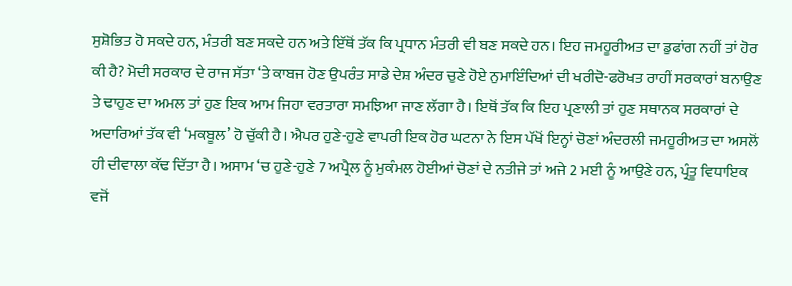ਸੁਸ਼ੋਭਿਤ ਹੋ ਸਕਦੇ ਹਨ, ਮੰਤਰੀ ਬਣ ਸਕਦੇ ਹਨ ਅਤੇ ਇੱਥੋਂ ਤੱਕ ਕਿ ਪ੍ਰਧਾਨ ਮੰਤਰੀ ਵੀ ਬਣ ਸਕਦੇ ਹਨ। ਇਹ ਜਮਹੂਰੀਅਤ ਦਾ ਡੁਫਾਂਗ ਨਹੀਂ ਤਾਂ ਹੋਰ ਕੀ ਹੈ? ਮੋਦੀ ਸਰਕਾਰ ਦੇ ਰਾਜ ਸੱਤਾ ‘ਤੇ ਕਾਬਜ ਹੋਣ ਉਪਰੰਤ ਸਾਡੇ ਦੇਸ਼ ਅੰਦਰ ਚੁਣੇ ਹੋਏ ਨੁਮਾਇੰਦਿਆਂ ਦੀ ਖਰੀਦੋ-ਫਰੋਖਤ ਰਾਹੀਂ ਸਰਕਾਰਾਂ ਬਨਾਉਣ ਤੇ ਢਾਹੁਣ ਦਾ ਅਮਲ ਤਾਂ ਹੁਣ ਇਕ ਆਮ ਜਿਹਾ ਵਰਤਾਰਾ ਸਮਝਿਆ ਜਾਣ ਲੱਗਾ ਹੈ। ਇਥੋਂ ਤੱਕ ਕਿ ਇਹ ਪ੍ਰਣਾਲੀ ਤਾਂ ਹੁਣ ਸਥਾਨਕ ਸਰਕਾਰਾਂ ਦੇ ਅਦਾਰਿਆਂ ਤੱਕ ਵੀ ‘ਮਕਬੂਲ’ ਹੋ ਚੁੱਕੀ ਹੈ। ਐਪਰ ਹੁਣੇ-ਹੁਣੇ ਵਾਪਰੀ ਇਕ ਹੋਰ ਘਟਨਾ ਨੇ ਇਸ ਪੱਖੋਂ ਇਨ੍ਹਾਂ ਚੋਣਾਂ ਅੰਦਰਲੀ ਜਮਹੂਰੀਅਤ ਦਾ ਅਸਲੋਂ ਹੀ ਦੀਵਾਲਾ ਕੱਢ ਦਿੱਤਾ ਹੈ। ਅਸਾਮ ‘ਚ ਹੁਣੇ-ਹੁਣੇ 7 ਅਪ੍ਰੈਲ ਨੂੰ ਮੁਕੰਮਲ ਹੋਈਆਂ ਚੋਣਾਂ ਦੇ ਨਤੀਜੇ ਤਾਂ ਅਜੇ 2 ਮਈ ਨੂੰ ਆਉਣੇ ਹਨ, ਪ੍ਰੰਤੂ ਵਿਧਾਇਕ ਵਜੋਂ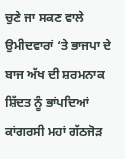ਚੁਣੇ ਜਾ ਸਕਣ ਵਾਲੇ ਉਮੀਦਵਾਰਾਂ ‘ਤੇ ਭਾਜਪਾ ਦੇ ਬਾਜ ਅੱਖ ਦੀ ਸ਼ਰਮਨਾਕ ਸ਼ਿੱਦਤ ਨੂੰ ਭਾਂਪਦਿਆਂ ਕਾਂਗਰਸੀ ਮਹਾਂ ਗੱਠਜੋੜ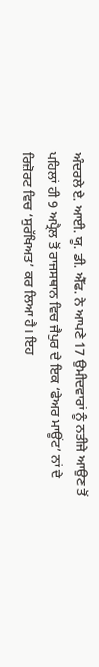ਅੰਦਰਲੇ ਏ. ਆਈ. ਯੂ. ਡੀ. ਐੱਫ. ਨੇ ਆਪਣੇ 17 ਉਮੀਦਵਾਰਾਂ ਨੂੰ ਨਤੀਜੇ ਆਉਣ ਤੋਂ ਪਹਿਲਾਂ ਹੀ 9 ਅਪ੍ਰੈਲ ਤੋਂ ਰਾਜਸਥਾਨ ਵਿਚ ਜੈਪੁਰ ਦੇ ਇਕ ‘ਫੇਅਰ ਮਾਊਂਟ’ ਨਾਂ ਦੇ ਰਿਜ਼ੋਰਟ ਵਿਚ ‘ਸੁਰੱਖਿਅਤ’ ਕਰ ਲਿਆ ਹੈ। ਇਹ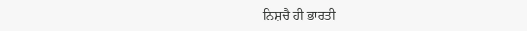ਨਿਸ਼ਚੈ ਹੀ ਭਾਰਤੀ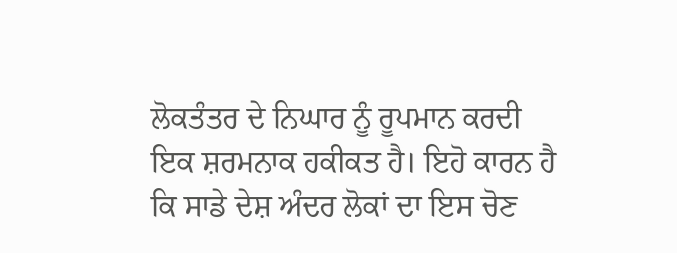ਲੋਕਤੰਤਰ ਦੇ ਨਿਘਾਰ ਨੂੰ ਰੂਪਮਾਨ ਕਰਦੀ ਇਕ ਸ਼ਰਮਨਾਕ ਹਕੀਕਤ ਹੈ। ਇਹੋ ਕਾਰਨ ਹੈ ਕਿ ਸਾਡੇ ਦੇਸ਼ ਅੰਦਰ ਲੋਕਾਂ ਦਾ ਇਸ ਚੋਣ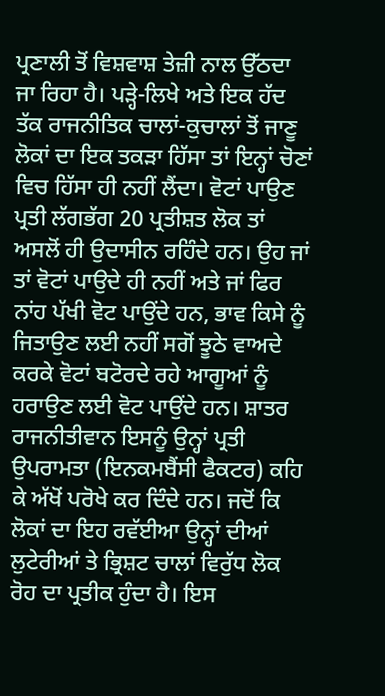ਪ੍ਰਣਾਲੀ ਤੋਂ ਵਿਸ਼ਵਾਸ਼ ਤੇਜ਼ੀ ਨਾਲ ਉੱਠਦਾ ਜਾ ਰਿਹਾ ਹੈ। ਪੜ੍ਹੇ-ਲਿਖੇ ਅਤੇ ਇਕ ਹੱਦ ਤੱਕ ਰਾਜਨੀਤਿਕ ਚਾਲਾਂ-ਕੁਚਾਲਾਂ ਤੋਂ ਜਾਣੂ ਲੋਕਾਂ ਦਾ ਇਕ ਤਕੜਾ ਹਿੱਸਾ ਤਾਂ ਇਨ੍ਹਾਂ ਚੋਣਾਂ ਵਿਚ ਹਿੱਸਾ ਹੀ ਨਹੀਂ ਲੈਂਦਾ। ਵੋਟਾਂ ਪਾਉਣ ਪ੍ਰਤੀ ਲੱਗਭੱਗ 20 ਪ੍ਰਤੀਸ਼ਤ ਲੋਕ ਤਾਂ ਅਸਲੋਂ ਹੀ ਉਦਾਸੀਨ ਰਹਿੰਦੇ ਹਨ। ਉਹ ਜਾਂ ਤਾਂ ਵੋਟਾਂ ਪਾਉਦੇ ਹੀ ਨਹੀਂ ਅਤੇ ਜਾਂ ਫਿਰ ਨਾਂਹ ਪੱਖੀ ਵੋਟ ਪਾਉਂਦੇ ਹਨ, ਭਾਵ ਕਿਸੇ ਨੂੰ ਜਿਤਾਉਣ ਲਈ ਨਹੀਂ ਸਗੋਂ ਝੂਠੇ ਵਾਅਦੇ ਕਰਕੇ ਵੋਟਾਂ ਬਟੋਰਦੇ ਰਹੇ ਆਗੂਆਂ ਨੂੰ ਹਰਾਉਣ ਲਈ ਵੋਟ ਪਾਉਂਦੇ ਹਨ। ਸ਼ਾਤਰ ਰਾਜਨੀਤੀਵਾਨ ਇਸਨੂੰ ਉਨ੍ਹਾਂ ਪ੍ਰਤੀ ਉਪਰਾਮਤਾ (ਇਨਕਮਬੈਂਸੀ ਫੈਕਟਰ) ਕਹਿ ਕੇ ਅੱਖੋਂ ਪਰੋਖੇ ਕਰ ਦਿੰਦੇ ਹਨ। ਜਦੋਂ ਕਿ ਲੋਕਾਂ ਦਾ ਇਹ ਰਵੱਈਆ ਉਨ੍ਹਾਂ ਦੀਆਂ ਲੁਟੇਰੀਆਂ ਤੇ ਭ੍ਰਿਸ਼ਟ ਚਾਲਾਂ ਵਿਰੁੱਧ ਲੋਕ ਰੋਹ ਦਾ ਪ੍ਰਤੀਕ ਹੁੰਦਾ ਹੈ। ਇਸ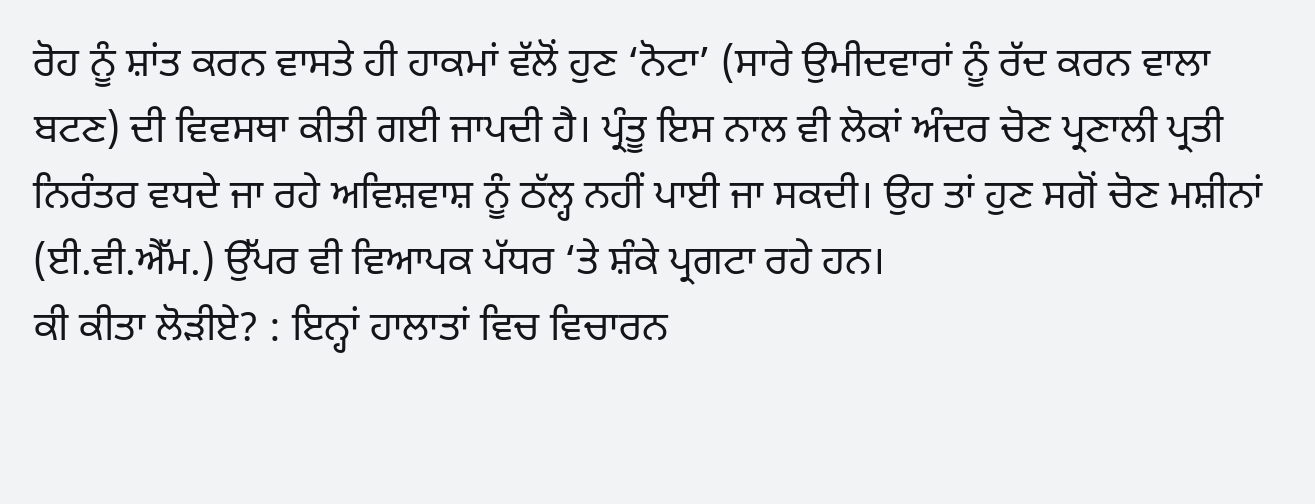ਰੋਹ ਨੂੰ ਸ਼ਾਂਤ ਕਰਨ ਵਾਸਤੇ ਹੀ ਹਾਕਮਾਂ ਵੱਲੋਂ ਹੁਣ ‘ਨੋਟਾ’ (ਸਾਰੇ ਉਮੀਦਵਾਰਾਂ ਨੂੰ ਰੱਦ ਕਰਨ ਵਾਲਾ ਬਟਣ) ਦੀ ਵਿਵਸਥਾ ਕੀਤੀ ਗਈ ਜਾਪਦੀ ਹੈ। ਪ੍ਰੰਤੂ ਇਸ ਨਾਲ ਵੀ ਲੋਕਾਂ ਅੰਦਰ ਚੋਣ ਪ੍ਰਣਾਲੀ ਪ੍ਰਤੀ ਨਿਰੰਤਰ ਵਧਦੇ ਜਾ ਰਹੇ ਅਵਿਸ਼ਵਾਸ਼ ਨੂੰ ਠੱਲ੍ਹ ਨਹੀਂ ਪਾਈ ਜਾ ਸਕਦੀ। ਉਹ ਤਾਂ ਹੁਣ ਸਗੋਂ ਚੋਣ ਮਸ਼ੀਨਾਂ (ਈ.ਵੀ.ਐੱਮ.) ਉੱਪਰ ਵੀ ਵਿਆਪਕ ਪੱਧਰ ‘ਤੇ ਸ਼ੰਕੇ ਪ੍ਰਗਟਾ ਰਹੇ ਹਨ।
ਕੀ ਕੀਤਾ ਲੋੜੀਏ? : ਇਨ੍ਹਾਂ ਹਾਲਾਤਾਂ ਵਿਚ ਵਿਚਾਰਨ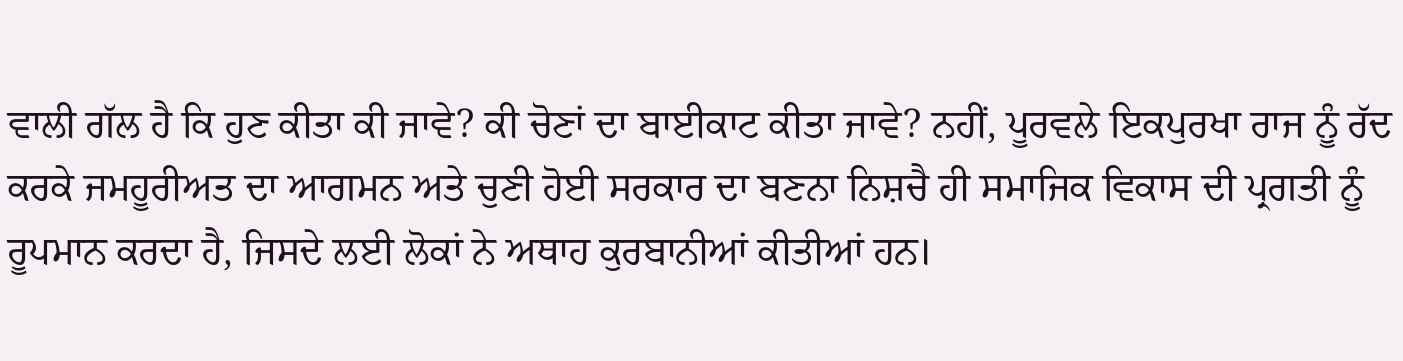ਵਾਲੀ ਗੱਲ ਹੈ ਕਿ ਹੁਣ ਕੀਤਾ ਕੀ ਜਾਵੇ? ਕੀ ਚੋਣਾਂ ਦਾ ਬਾਈਕਾਟ ਕੀਤਾ ਜਾਵੇ? ਨਹੀਂ, ਪੂਰਵਲੇ ਇਕਪੁਰਖਾ ਰਾਜ ਨੂੰ ਰੱਦ ਕਰਕੇ ਜਮਹੂਰੀਅਤ ਦਾ ਆਗਮਨ ਅਤੇ ਚੁਣੀ ਹੋਈ ਸਰਕਾਰ ਦਾ ਬਣਨਾ ਨਿਸ਼ਚੈ ਹੀ ਸਮਾਜਿਕ ਵਿਕਾਸ ਦੀ ਪ੍ਰਗਤੀ ਨੂੰ ਰੂਪਮਾਨ ਕਰਦਾ ਹੈ, ਜਿਸਦੇ ਲਈ ਲੋਕਾਂ ਨੇ ਅਥਾਹ ਕੁਰਬਾਨੀਆਂ ਕੀਤੀਆਂ ਹਨ।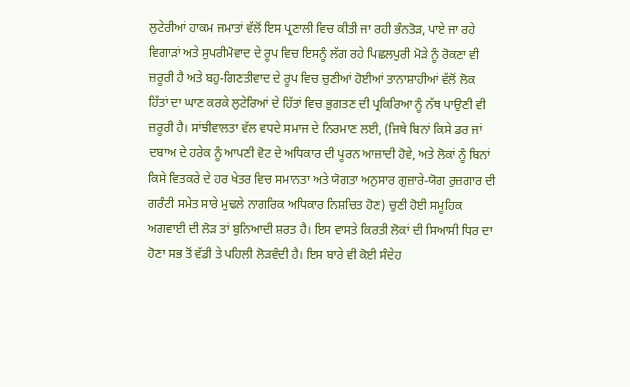ਲੁਟੇਰੀਆਂ ਹਾਕਮ ਜਮਾਤਾਂ ਵੱਲੋਂ ਇਸ ਪ੍ਰਣਾਲੀ ਵਿਚ ਕੀਤੀ ਜਾ ਰਹੀ ਭੰਨਤੋੜ, ਪਾਏ ਜਾ ਰਹੇ ਵਿਗਾੜਾਂ ਅਤੇ ਸੁਪਰੀਮੋਵਾਦ ਦੇ ਰੂਪ ਵਿਚ ਇਸਨੂੰ ਲੱਗ ਰਹੇ ਪਿਛਲਪੁਰੀ ਮੋੜੇ ਨੂੰ ਰੋਕਣਾ ਵੀ ਜ਼ਰੂਰੀ ਹੈ ਅਤੇ ਬਹੁ-ਗਿਣਤੀਵਾਦ ਦੇ ਰੂਪ ਵਿਚ ਚੁਣੀਆਂ ਹੋਈਆਂ ਤਾਨਾਸ਼ਾਹੀਆਂ ਵੱਲੋਂ ਲੋਕ ਹਿੱਤਾਂ ਦਾ ਘਾਣ ਕਰਕੇ ਲੁਟੇਰਿਆਂ ਦੇ ਹਿੱਤਾਂ ਵਿਚ ਭੁਗਤਣ ਦੀ ਪ੍ਰਕਿਰਿਆ ਨੂੰ ਨੱਥ ਪਾਉਣੀ ਵੀ ਜ਼ਰੂਰੀ ਹੈ। ਸਾਂਝੀਵਾਲਤਾ ਵੱਲ ਵਧਦੇ ਸਮਾਜ ਦੇ ਨਿਰਮਾਣ ਲਈ, (ਜਿਥੇ ਬਿਨਾਂ ਕਿਸੇ ਡਰ ਜਾਂ ਦਬਾਅ ਦੇ ਹਰੇਕ ਨੂੰ ਆਪਣੀ ਵੋਟ ਦੇ ਅਧਿਕਾਰ ਦੀ ਪੂਰਨ ਆਜ਼ਾਦੀ ਹੋਵੇ, ਅਤੇ ਲੋਕਾਂ ਨੂੰ ਬਿਨਾਂ ਕਿਸੇ ਵਿਤਕਰੇ ਦੇ ਹਰ ਖੇਤਰ ਵਿਚ ਸਮਾਨਤਾ ਅਤੇ ਯੋਗਤਾ ਅਨੁਸਾਰ ਗੁਜ਼ਾਰੇ-ਯੋਗ ਰੁਜ਼ਗਾਰ ਦੀ ਗਰੰਟੀ ਸਮੇਤ ਸਾਰੇ ਮੁਢਲੇ ਨਾਗਰਿਕ ਅਧਿਕਾਰ ਨਿਸ਼ਚਿਤ ਹੋਣ) ਚੁਣੀ ਹੋਈ ਸਮੂਹਿਕ ਅਗਵਾਈ ਦੀ ਲੋੜ ਤਾਂ ਬੁਨਿਆਦੀ ਸ਼ਰਤ ਹੈ। ਇਸ ਵਾਸਤੇ ਕਿਰਤੀ ਲੋਕਾਂ ਦੀ ਸਿਆਸੀ ਧਿਰ ਦਾ ਹੋਣਾ ਸਭ ਤੋਂ ਵੱਡੀ ਤੇ ਪਹਿਲੀ ਲੋੜਵੰਦੀ ਹੈ। ਇਸ ਬਾਰੇ ਵੀ ਕੋਈ ਸੰਦੇਹ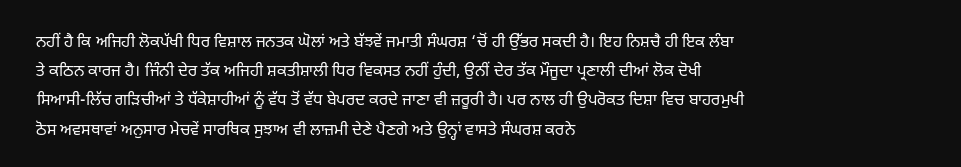ਨਹੀਂ ਹੈ ਕਿ ਅਜਿਹੀ ਲੋਕਪੱਖੀ ਧਿਰ ਵਿਸ਼ਾਲ ਜਨਤਕ ਘੋਲਾਂ ਅਤੇ ਬੱਝਵੇਂ ਜਮਾਤੀ ਸੰਘਰਸ਼ ‘ਚੋਂ ਹੀ ਉੱਭਰ ਸਕਦੀ ਹੈ। ਇਹ ਨਿਸ਼ਚੈ ਹੀ ਇਕ ਲੰਬਾ ਤੇ ਕਠਿਨ ਕਾਰਜ ਹੈ। ਜਿੰਨੀ ਦੇਰ ਤੱਕ ਅਜਿਹੀ ਸ਼ਕਤੀਸ਼ਾਲੀ ਧਿਰ ਵਿਕਸਤ ਨਹੀਂ ਹੁੰਦੀ, ਉਨੀਂ ਦੇਰ ਤੱਕ ਮੌਜੂਦਾ ਪ੍ਰਣਾਲੀ ਦੀਆਂ ਲੋਕ ਦੋਖੀ ਸਿਆਸੀ-ਲਿੱਚ ਗੜਿਚੀਆਂ ਤੇ ਧੱਕੇਸ਼ਾਹੀਆਂ ਨੂੰ ਵੱਧ ਤੋਂ ਵੱਧ ਬੇਪਰਦ ਕਰਦੇ ਜਾਣਾ ਵੀ ਜ਼ਰੂਰੀ ਹੈ। ਪਰ ਨਾਲ ਹੀ ਉਪਰੋਕਤ ਦਿਸ਼ਾ ਵਿਚ ਬਾਹਰਮੁਖੀ ਠੋਸ ਅਵਸਥਾਵਾਂ ਅਨੁਸਾਰ ਮੇਚਵੇਂ ਸਾਰਥਿਕ ਸੁਝਾਅ ਵੀ ਲਾਜ਼ਮੀ ਦੇਣੇ ਪੈਣਗੇ ਅਤੇ ਉਨ੍ਹਾਂ ਵਾਸਤੇ ਸੰਘਰਸ਼ ਕਰਨੇ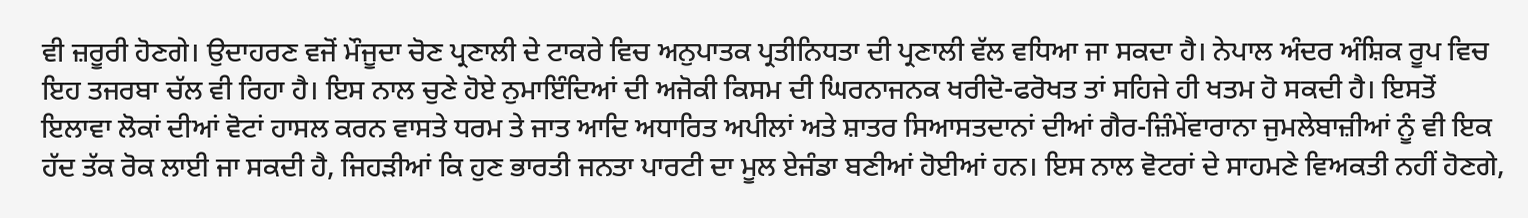ਵੀ ਜ਼ਰੂਰੀ ਹੋਣਗੇ। ਉਦਾਹਰਣ ਵਜੋਂ ਮੌਜੂਦਾ ਚੋਣ ਪ੍ਰਣਾਲੀ ਦੇ ਟਾਕਰੇ ਵਿਚ ਅਨੁਪਾਤਕ ਪ੍ਰਤੀਨਿਧਤਾ ਦੀ ਪ੍ਰਣਾਲੀ ਵੱਲ ਵਧਿਆ ਜਾ ਸਕਦਾ ਹੈ। ਨੇਪਾਲ ਅੰਦਰ ਅੰਸ਼ਿਕ ਰੂਪ ਵਿਚ ਇਹ ਤਜਰਬਾ ਚੱਲ ਵੀ ਰਿਹਾ ਹੈ। ਇਸ ਨਾਲ ਚੁਣੇ ਹੋਏ ਨੁਮਾਇੰਦਿਆਂ ਦੀ ਅਜੋਕੀ ਕਿਸਮ ਦੀ ਘਿਰਨਾਜਨਕ ਖਰੀਦੋ-ਫਰੋਖਤ ਤਾਂ ਸਹਿਜੇ ਹੀ ਖਤਮ ਹੋ ਸਕਦੀ ਹੈ। ਇਸਤੋਂ ਇਲਾਵਾ ਲੋਕਾਂ ਦੀਆਂ ਵੋਟਾਂ ਹਾਸਲ ਕਰਨ ਵਾਸਤੇ ਧਰਮ ਤੇ ਜਾਤ ਆਦਿ ਅਧਾਰਿਤ ਅਪੀਲਾਂ ਅਤੇ ਸ਼ਾਤਰ ਸਿਆਸਤਦਾਨਾਂ ਦੀਆਂ ਗੈਰ-ਜ਼ਿੰਮੇਂਵਾਰਾਨਾ ਜੁਮਲੇਬਾਜ਼ੀਆਂ ਨੂੰ ਵੀ ਇਕ ਹੱਦ ਤੱਕ ਰੋਕ ਲਾਈ ਜਾ ਸਕਦੀ ਹੈ, ਜਿਹੜੀਆਂ ਕਿ ਹੁਣ ਭਾਰਤੀ ਜਨਤਾ ਪਾਰਟੀ ਦਾ ਮੂਲ ਏਜੰਡਾ ਬਣੀਆਂ ਹੋਈਆਂ ਹਨ। ਇਸ ਨਾਲ ਵੋਟਰਾਂ ਦੇ ਸਾਹਮਣੇ ਵਿਅਕਤੀ ਨਹੀਂ ਹੋਣਗੇ,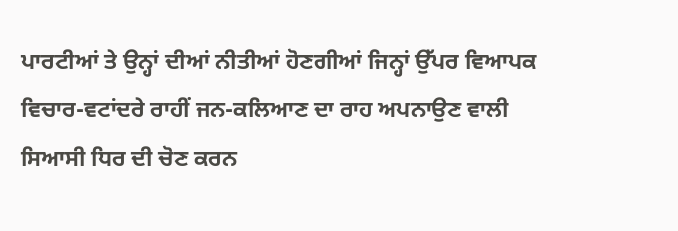ਪਾਰਟੀਆਂ ਤੇ ਉਨ੍ਹਾਂ ਦੀਆਂ ਨੀਤੀਆਂ ਹੋਣਗੀਆਂ ਜਿਨ੍ਹਾਂ ਉੱਪਰ ਵਿਆਪਕ ਵਿਚਾਰ-ਵਟਾਂਦਰੇ ਰਾਹੀਂ ਜਨ-ਕਲਿਆਣ ਦਾ ਰਾਹ ਅਪਨਾਉਣ ਵਾਲੀ ਸਿਆਸੀ ਧਿਰ ਦੀ ਚੋਣ ਕਰਨ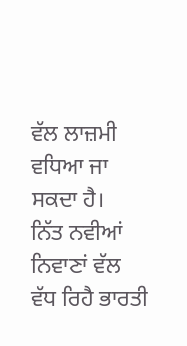ਵੱਲ ਲਾਜ਼ਮੀ ਵਧਿਆ ਜਾ ਸਕਦਾ ਹੈ।
ਨਿੱਤ ਨਵੀਆਂ ਨਿਵਾਣਾਂ ਵੱਲ ਵੱਧ ਰਿਹੈ ਭਾਰਤੀ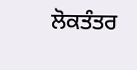ਲੋਕਤੰਤਰ